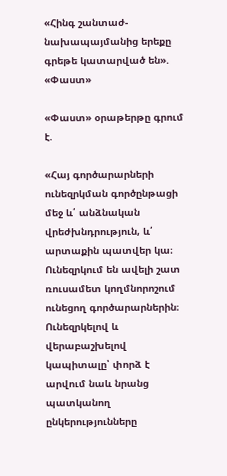«Հինգ շանտաժ-նախապայմանից երեքը գրեթե կատարված են». «Փաստ»

«Փաստ» օրաթերթը գրում է.

«Հայ գործարարների ունեզրկման գործընթացի մեջ և՛ անձնական վրեժխնդրություն, և՛ արտաքին պատվեր կա։ Ունեզրկում են ավելի շատ ռուսամետ կողմնորոշում ունեցող գործարարներին։ Ունեզրկելով և վերաբաշխելով կապիտալը՝ փորձ է արվում նաև նրանց պատկանող ընկերությունները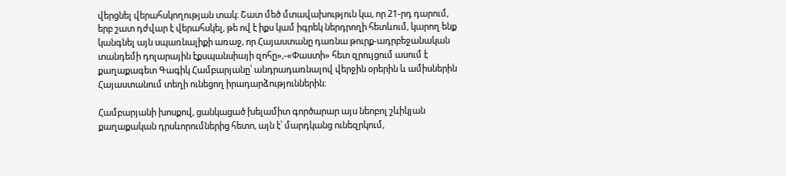վերցնել վերահսկողության տակ։ Շատ մեծ մտավախություն կա, որ 21-րդ դարում, երբ շատ դժվար է վերահսկել, թե ով է իքս կամ իգրեկ ներդրողի հետևում, կարող ենք կանգնել այն սպառնալիքի առաջ, որ Հայաստանը դառնա թուրք-ադրբեջանական տանդեմի դոլարային էքսպանսիայի զոհը»,-«Փաստի» հետ զրույցում ասում է քաղաքագետ Գագիկ Համբարյանը՝ անդրադառնալով վերջին օրերին և ամիսներին Հայաստանում տեղի ունեցող իրադարձություններին։

Համբարյանի խոսքով, ցանկացած խելամիտ գործարար այս նեոբոլ շևիկյան քաղաքական դրսևորումներից հետո, այն է՝ մարդկանց ունեզրկում,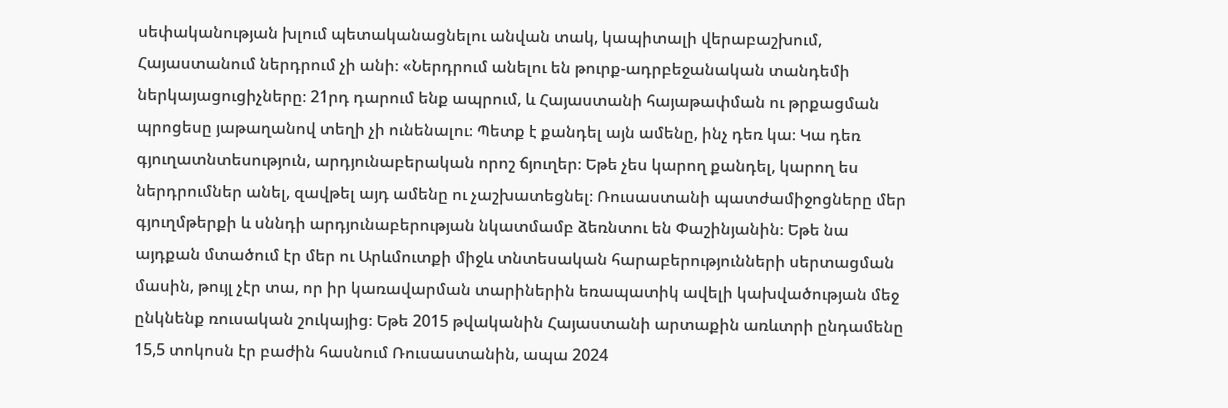սեփականության խլում պետականացնելու անվան տակ, կապիտալի վերաբաշխում, Հայաստանում ներդրում չի անի։ «Ներդրում անելու են թուրք-ադրբեջանական տանդեմի ներկայացուցիչները։ 21րդ դարում ենք ապրում, և Հայաստանի հայաթափման ու թրքացման պրոցեսը յաթաղանով տեղի չի ունենալու։ Պետք է քանդել այն ամենը, ինչ դեռ կա։ Կա դեռ գյուղատնտեսություն, արդյունաբերական որոշ ճյուղեր։ Եթե չես կարող քանդել, կարող ես ներդրումներ անել, զավթել այդ ամենը ու չաշխատեցնել։ Ռուսաստանի պատժամիջոցները մեր գյուղմթերքի և սննդի արդյունաբերության նկատմամբ ձեռնտու են Փաշինյանին։ Եթե նա այդքան մտածում էր մեր ու Արևմուտքի միջև տնտեսական հարաբերությունների սերտացման մասին, թույլ չէր տա, որ իր կառավարման տարիներին եռապատիկ ավելի կախվածության մեջ ընկնենք ռուսական շուկայից։ Եթե 2015 թվականին Հայաստանի արտաքին առևտրի ընդամենը 15,5 տոկոսն էր բաժին հասնում Ռուսաստանին, ապա 2024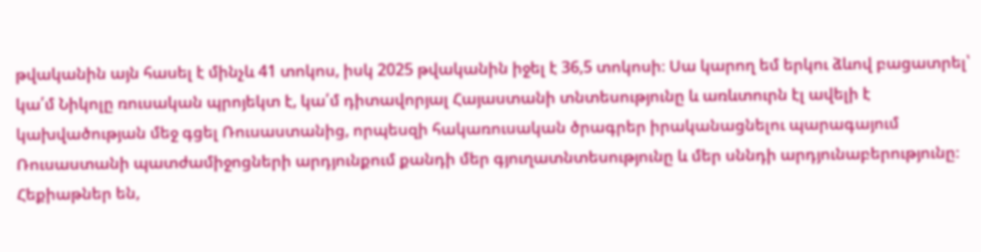թվականին այն հասել է մինչև 41 տոկոս, իսկ 2025 թվականին իջել է 36,5 տոկոսի։ Սա կարող եմ երկու ձևով բացատրել՝ կա՛մ Նիկոլը ռուսական պրոյեկտ է, կա՛մ դիտավորյալ Հայաստանի տնտեսությունը և առևտուրն էլ ավելի է կախվածության մեջ գցել Ռուսաստանից, որպեսզի հակառուսական ծրագրեր իրականացնելու պարագայում Ռուսաստանի պատժամիջոցների արդյունքում քանդի մեր գյուղատնտեսությունը և մեր սննդի արդյունաբերությունը։ Հեքիաթներ են,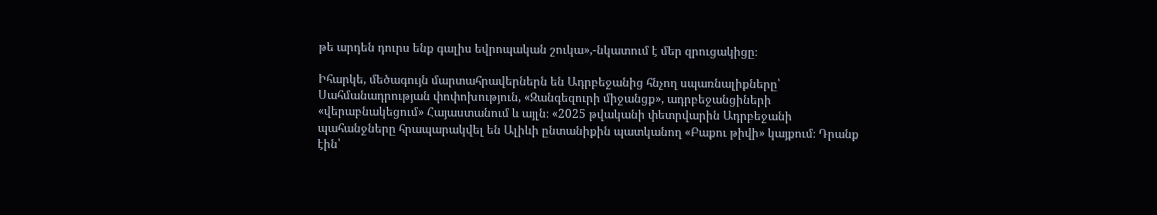թե արդեն դուրս ենք գալիս եվրոպական շուկա»,-նկատում է մեր զրուցակիցը։

Իհարկե, մեծագույն մարտահրավերներն են Ադրբեջանից հնչող սպառնալիքները՝ Սահմանադրության փոփոխություն, «Զանգեզուրի միջանցք», ադրբեջանցիների «վերաբնակեցում» Հայաստանում և այլն։ «2025 թվականի փետրվարին Ադրբեջանի պահանջները հրապարակվել են Ալիևի ընտանիքին պատկանող «Բաքու թիվի» կայքում։ Դրանք էին՝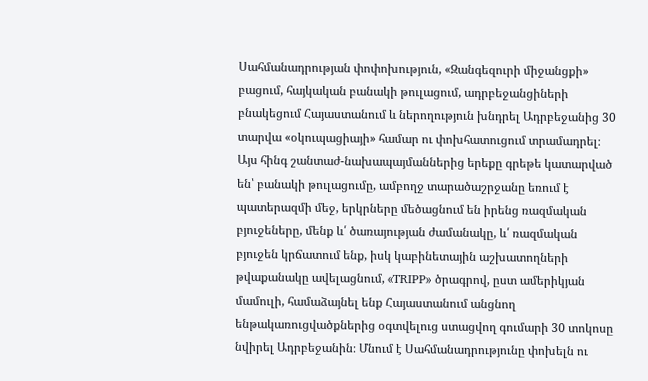Սահմանադրության փոփոխություն, «Զանգեզուրի միջանցքի» բացում, հայկական բանակի թուլացում, ադրբեջանցիների բնակեցում Հայաստանում և ներողություն խնդրել Ադրբեջանից 30 տարվա «օկուպացիայի» համար ու փոխհատուցում տրամադրել։ Այս հինգ շանտաժ-նախապայմաններից երեքը գրեթե կատարված են՝ բանակի թուլացումը, ամբողջ տարածաշրջանը եռում է պատերազմի մեջ, երկրները մեծացնում են իրենց ռազմական բյուջեները, մենք և՛ ծառայության ժամանակը, և՛ ռազմական բյուջեն կրճատում ենք, իսկ կաբինետային աշխատողների թվաքանակը ավելացնում, «TRIPP» ծրագրով, ըստ ամերիկյան մամուլի, համաձայնել ենք Հայաստանում անցնող ենթակառուցվածքներից օգտվելուց ստացվող գումարի 30 տոկոսը նվիրել Ադրբեջանին։ Մնում է Սահմանադրությունը փոխելն ու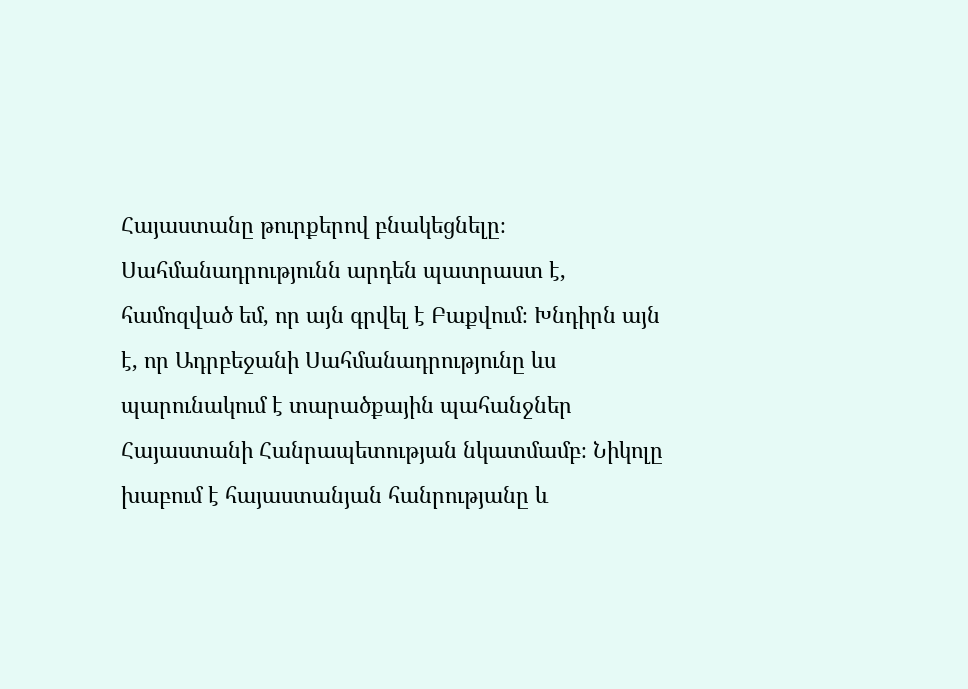Հայաստանը թուրքերով բնակեցնելը։ Սահմանադրությունն արդեն պատրաստ է, համոզված եմ, որ այն գրվել է Բաքվում։ Խնդիրն այն է, որ Ադրբեջանի Սահմանադրությունը ևս պարունակում է տարածքային պահանջներ Հայաստանի Հանրապետության նկատմամբ։ Նիկոլը խաբում է հայաստանյան հանրությանը և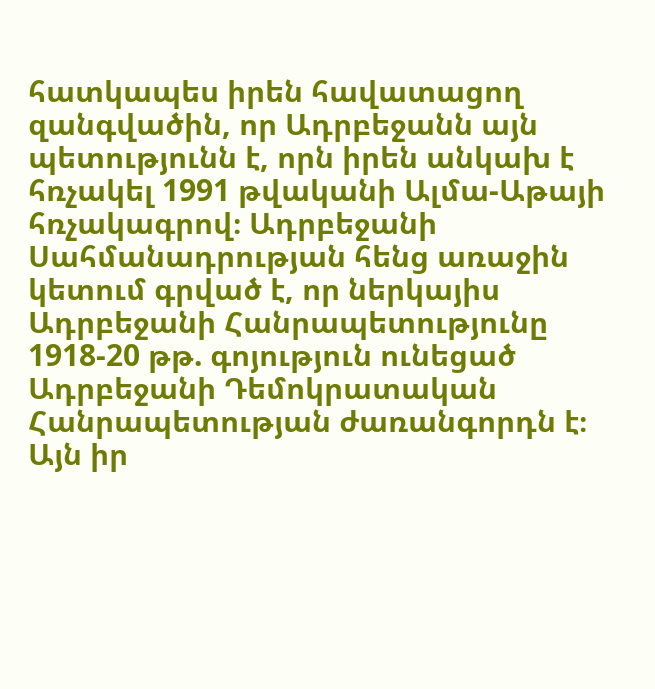հատկապես իրեն հավատացող զանգվածին, որ Ադրբեջանն այն պետությունն է, որն իրեն անկախ է հռչակել 1991 թվականի Ալմա-Աթայի հռչակագրով։ Ադրբեջանի Սահմանադրության հենց առաջին կետում գրված է, որ ներկայիս Ադրբեջանի Հանրապետությունը 1918-20 թթ. գոյություն ունեցած Ադրբեջանի Դեմոկրատական Հանրապետության ժառանգորդն է։ Այն իր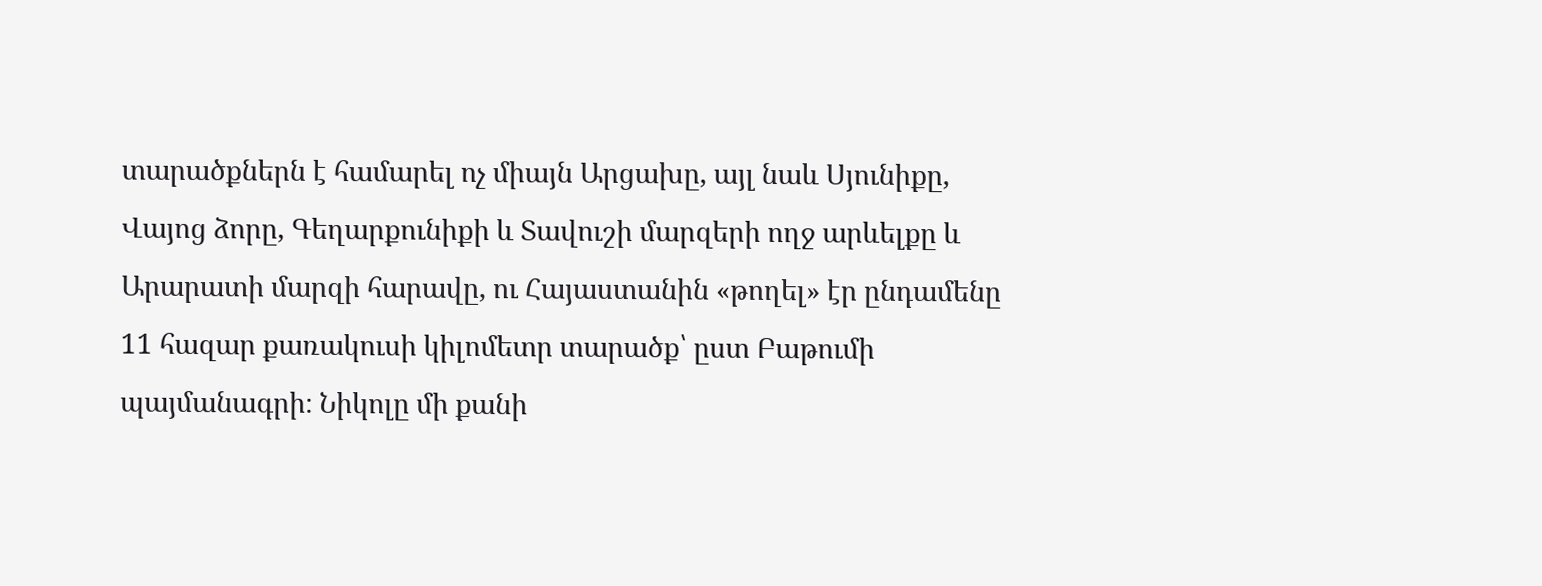տարածքներն է համարել ոչ միայն Արցախը, այլ նաև Սյունիքը, Վայոց ձորը, Գեղարքունիքի և Տավուշի մարզերի ողջ արևելքը և Արարատի մարզի հարավը, ու Հայաստանին «թողել» էր ընդամենը 11 հազար քառակուսի կիլոմետր տարածք՝ ըստ Բաթումի պայմանագրի։ Նիկոլը մի քանի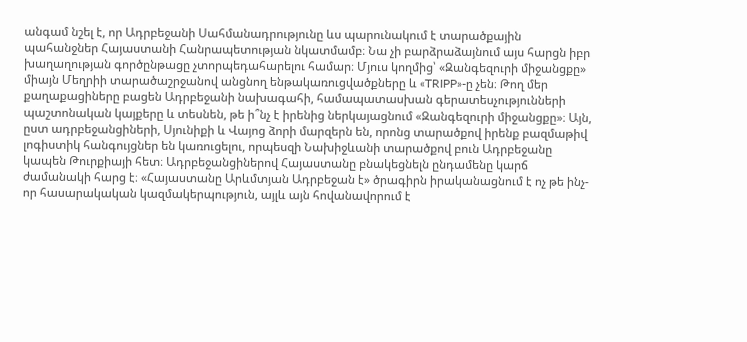անգամ նշել է, որ Ադրբեջանի Սահմանադրությունը ևս պարունակում է տարածքային պահանջներ Հայաստանի Հանրապետության նկատմամբ։ Նա չի բարձրաձայնում այս հարցն իբր խաղաղության գործընթացը չտորպեդահարելու համար։ Մյուս կողմից՝ «Զանգեզուրի միջանցքը» միայն Մեղրիի տարածաշրջանով անցնող ենթակառուցվածքները և «TRIPP»-ը չեն։ Թող մեր քաղաքացիները բացեն Ադրբեջանի նախագահի, համապատասխան գերատեսչությունների պաշտոնական կայքերը և տեսնեն, թե ի՞նչ է իրենից ներկայացնում «Զանգեզուրի միջանցքը»։ Այն, ըստ ադրբեջանցիների, Սյունիքի և Վայոց ձորի մարզերն են, որոնց տարածքով իրենք բազմաթիվ լոգիստիկ հանգույցներ են կառուցելու, որպեսզի Նախիջևանի տարածքով բուն Ադրբեջանը կապեն Թուրքիայի հետ։ Ադրբեջանցիներով Հայաստանը բնակեցնելն ընդամենը կարճ ժամանակի հարց է։ «Հայաստանը Արևմտյան Ադրբեջան է» ծրագիրն իրականացնում է ոչ թե ինչ-որ հասարակական կազմակերպություն, այլև այն հովանավորում է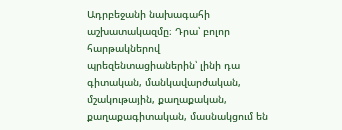Ադրբեջանի նախագահի աշխատակազմը։ Դրա՝ բոլոր հարթակներով պրեզենտացիաներին՝ լինի դա գիտական, մանկավարժական, մշակութային, քաղաքական, քաղաքագիտական, մասնակցում են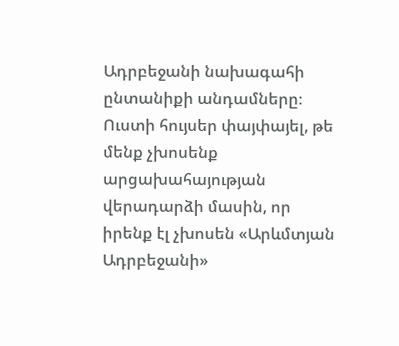Ադրբեջանի նախագահի ընտանիքի անդամները։ Ուստի հույսեր փայփայել, թե մենք չխոսենք արցախահայության վերադարձի մասին, որ իրենք էլ չխոսեն «Արևմտյան Ադրբեջանի»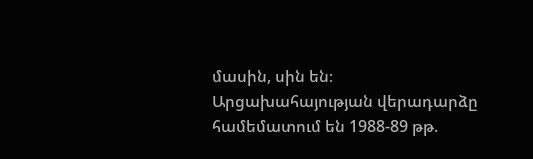մասին, սին են։ Արցախահայության վերադարձը համեմատում են 1988-89 թթ.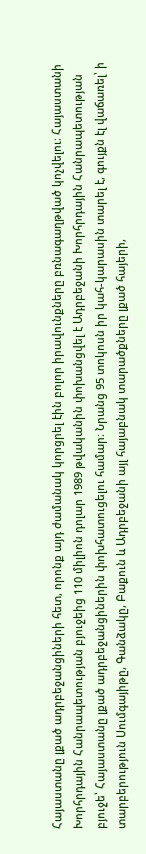Հայաստանը լքած ադրբեջանցիների հետ, որոնք այդ ժամանակ կորցրել էին բոլոր իրավունքները բռնագաղթված կոչվելու։ Հայաստանի Խորհրդային Հանրապետության բյուջեից 110 միլիոն դոլար 1989 թվականին փոխանցվել է Ադրբեջանի Խորհրդային Հանրապետության բյուջե՝ Հայաստանը լքած ադրբեջանցիներին փոխհատուցելու համար։ Նրանց 95 տոկոսն իր կահ-կարասին տարել է, գույքն էլ վաճառել՝ ի տարբերություն Սումգայիթը, Գանձակը, Բաքուն և Ադրբեջանի այլ հայաբնակ տարածքները լքած հայերի,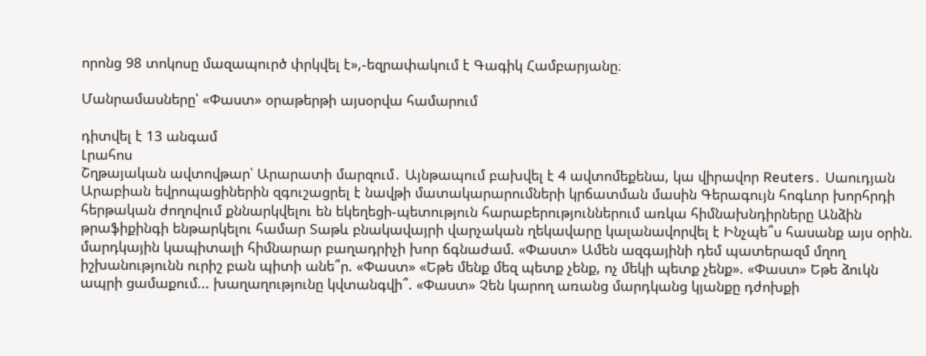որոնց 98 տոկոսը մազապուրծ փրկվել է»,-եզրափակում է Գագիկ Համբարյանը։

Մանրամասները՝ «Փաստ» օրաթերթի այսօրվա համարում

դիտվել է 13 անգամ
Լրահոս
Շղթայական ավտովթար՝ Արարատի մարզում․ Այնթապում բախվել է 4 ավտոմեքենա, կա վիրավոր Reuters․ Սաուդյան Արաբիան եվրոպացիներին զգուշացրել է նավթի մատակարարումների կրճատման մասին Գերագույն հոգևոր խորհրդի հերթական ժողովում քննարկվելու են եկեղեցի-պետություն հարաբերություններում առկա հիմնախնդիրները Անձին թրաֆիքինգի ենթարկելու համար Տաթև բնակավայրի վարչական ղեկավարը կալանավորվել է Ինչպե՞ս հասանք այս օրին. մարդկային կապիտալի հիմնարար բաղադրիչի խոր ճգնաժամ. «Փաստ» Ամեն ազգայինի դեմ պատերազմ մղող իշխանությունն ուրիշ բան պիտի անե՞ր. «Փաստ» «Եթե մենք մեզ պետք չենք, ոչ մեկի պետք չենք». «Փաստ» Եթե ձուկն ապրի ցամաքում... խաղաղությունը կվտանգվի՞. «Փաստ» Չեն կարող առանց մարդկանց կյանքը դժոխքի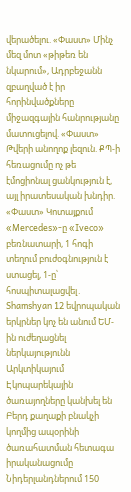վերածելու. «Փաստ» Մինչ մեզ մոտ «թիթեռ են նկարում», Ադրբեջանն զբաղված է իր հորինվածքները միջազգային հանրությանը մատուցելով. «Փաստ» Թվերի անողոք լեզուն. ՔՊ-ի հեռացումը ոչ թե էմոցիոնալ ցանկություն է, այլ իրատեսական խնդիր. «Փաստ» Կոտայքում «Mercedes»-ը «Iveco» բեռնատարի, 1 հոգի տեղում բուժօգնություն է ստացել, 1-ը՝ հոսպիտալացվել․ Shamshyan 12 եվրոպական երկրներ կոչ են անում ԵՄ-ին ուժեղացնել ներկայությունն Արկտիկայում Էկոպարեկային ծառայողները կանխել են Բերդ քաղաքի բնակչի կողմից ապօրինի ծառահատման հետագա իրականացումը Նիդերլանդներում 150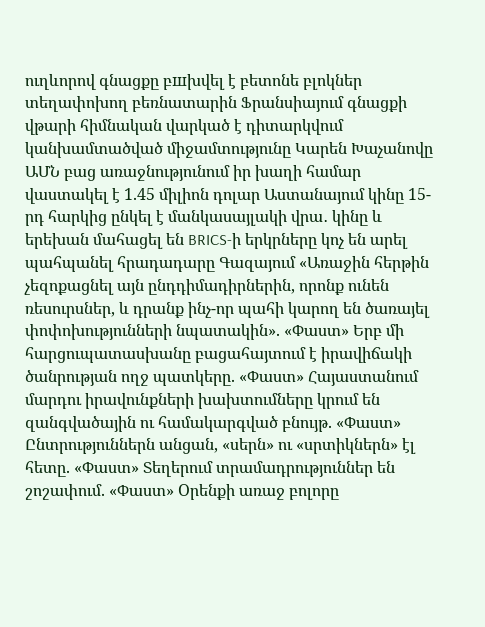ուղևորով գնացքը բшխվել է բետոնե բլոկներ տեղափոխող բեռնատարին Ֆրանսիայում գնացքի վթարի հիմնական վարկած է դիտարկվում կանխամտածված միջամտությունը Կարեն Խաչանովը ԱՄՆ բաց առաջնությունում իր խաղի համար վաստակել է 1.45 միլիոն դոլար Աստանայում կինը 15-րդ հարկից ընկել է մանկասայլակի վրա․ կինը և երեխան մահացել են BRICS-ի երկրները կոչ են արել պահպանել հրադադարը Գազայում «Առաջին հերթին չեզոքացնել այն ընդդիմադիրներին, որոնք ունեն ռեսուրսներ, և դրանք ինչ-որ պահի կարող են ծառայել փոփոխությունների նպատակին». «Փաստ» Երբ մի հարցուպատասխանը բացահայտում է իրավիճակի ծանրության ողջ պատկերը. «Փաստ» Հայաստանում մարդու իրավունքների խախտումները կրում են զանգվածային ու համակարգված բնույթ. «Փաստ» Ընտրություններն անցան, «սերն» ու «սրտիկներն» էլ հետը. «Փաստ» Տեղերում տրամադրություններ են շոշափում. «Փաստ» Oրենքի առաջ բոլորը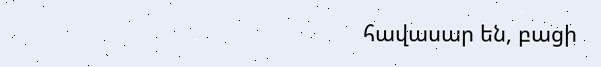հավասար են, բացի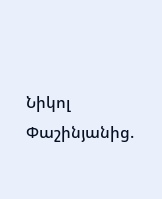Նիկոլ Փաշինյանից.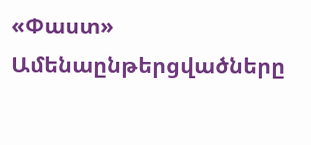«Փաստ»
Ամենաընթերցվածները